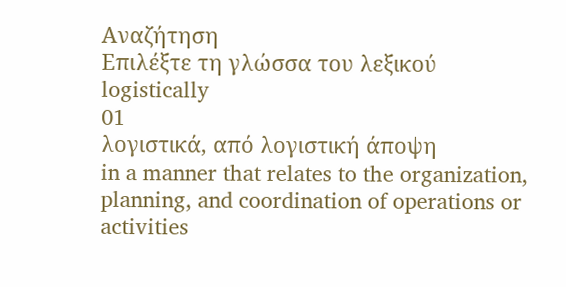Αναζήτηση
Επιλέξτε τη γλώσσα του λεξικού
logistically
01
λογιστικά, από λογιστική άποψη
in a manner that relates to the organization, planning, and coordination of operations or activities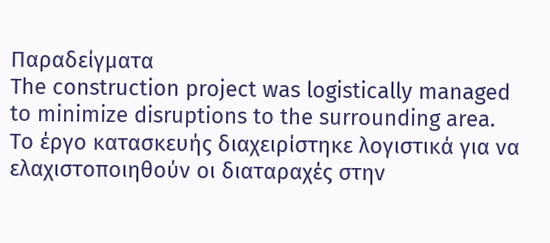Παραδείγματα
The construction project was logistically managed to minimize disruptions to the surrounding area.
Το έργο κατασκευής διαχειρίστηκε λογιστικά για να ελαχιστοποιηθούν οι διαταραχές στην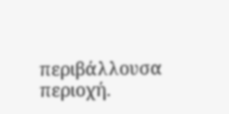περιβάλλουσα περιοχή.